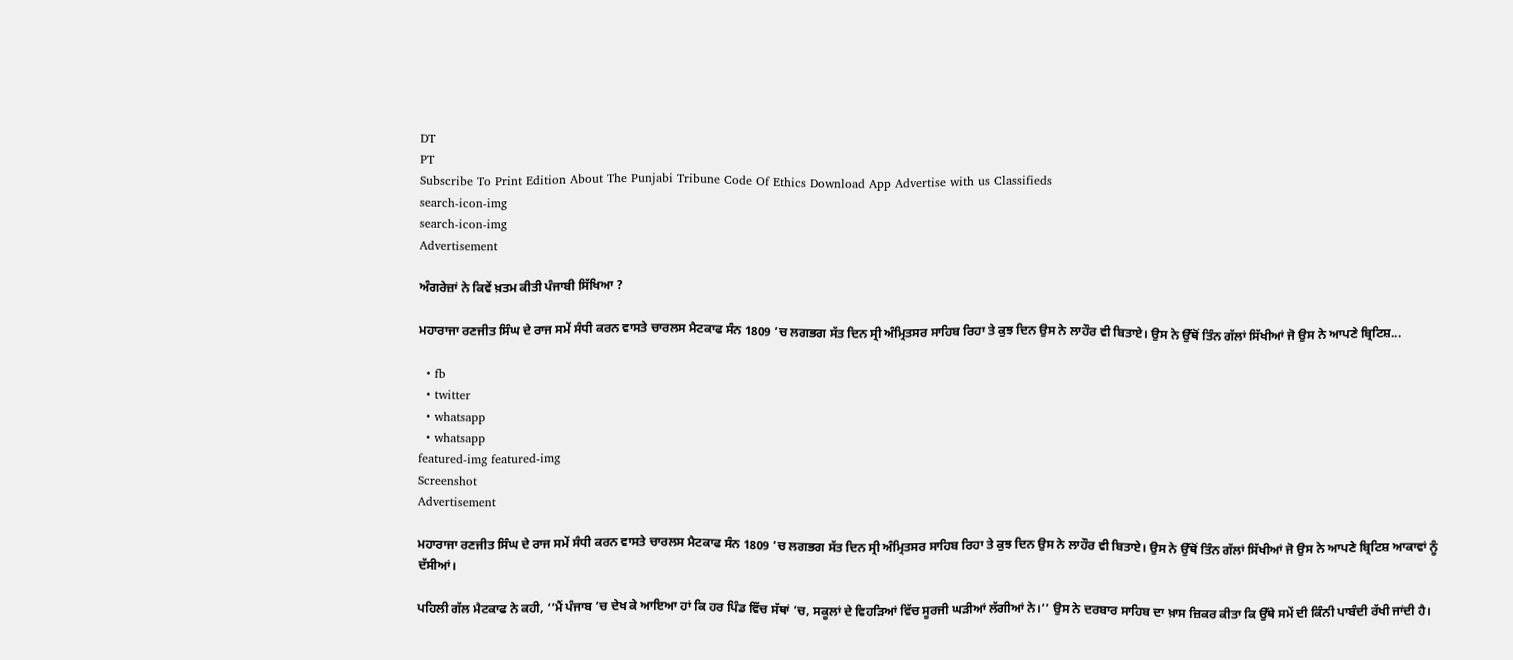DT
PT
Subscribe To Print Edition About The Punjabi Tribune Code Of Ethics Download App Advertise with us Classifieds
search-icon-img
search-icon-img
Advertisement

ਅੰਗਰੇਜ਼ਾਂ ਨੇ ਕਿਵੇਂ ਖ਼ਤਮ ਕੀਤੀ ਪੰਜਾਬੀ ਸਿੱਖਿਆ ?

ਮਹਾਰਾਜਾ ਰਣਜੀਤ ਸਿੰਘ ਦੇ ਰਾਜ ਸਮੇਂ ਸੰਧੀ ਕਰਨ ਵਾਸਤੇ ਚਾਰਲਸ ਮੈਟਕਾਫ ਸੰਨ 1809 ’ਚ ਲਗਭਗ ਸੱਤ ਦਿਨ ਸ੍ਰੀ ਅੰਮ੍ਰਿਤਸਰ ਸਾਹਿਬ ਰਿਹਾ ਤੇ ਕੁਝ ਦਿਨ ਉਸ ਨੇ ਲਾਹੌਰ ਵੀ ਬਿਤਾਏ। ਉਸ ਨੇ ਉੱਥੋਂ ਤਿੰਨ ਗੱਲਾਂ ਸਿੱਖੀਆਂ ਜੋ ਉਸ ਨੇ ਆਪਣੇ ਬ੍ਰਿਟਿਸ਼...

  • fb
  • twitter
  • whatsapp
  • whatsapp
featured-img featured-img
Screenshot
Advertisement

ਮਹਾਰਾਜਾ ਰਣਜੀਤ ਸਿੰਘ ਦੇ ਰਾਜ ਸਮੇਂ ਸੰਧੀ ਕਰਨ ਵਾਸਤੇ ਚਾਰਲਸ ਮੈਟਕਾਫ ਸੰਨ 1809 ’ਚ ਲਗਭਗ ਸੱਤ ਦਿਨ ਸ੍ਰੀ ਅੰਮ੍ਰਿਤਸਰ ਸਾਹਿਬ ਰਿਹਾ ਤੇ ਕੁਝ ਦਿਨ ਉਸ ਨੇ ਲਾਹੌਰ ਵੀ ਬਿਤਾਏ। ਉਸ ਨੇ ਉੱਥੋਂ ਤਿੰਨ ਗੱਲਾਂ ਸਿੱਖੀਆਂ ਜੋ ਉਸ ਨੇ ਆਪਣੇ ਬ੍ਰਿਟਿਸ਼ ਆਕਾਵਾਂ ਨੂੰ ਦੱਸੀਆਂ।

ਪਹਿਲੀ ਗੱਲ ਮੈਟਕਾਫ ਨੇ ਕਹੀ, ‘‘ਮੈਂ ਪੰਜਾਬ ’ਚ ਦੇਖ ਕੇ ਆਇਆ ਹਾਂ ਕਿ ਹਰ ਪਿੰਡ ਵਿੱਚ ਸੱਥਾਂ ’ਚ, ਸਕੂਲਾਂ ਦੇ ਵਿਹੜਿਆਂ ਵਿੱਚ ਸੂਰਜੀ ਘੜੀਆਂ ਲੱਗੀਆਂ ਨੇ।’’ ਉਸ ਨੇ ਦਰਬਾਰ ਸਾਹਿਬ ਦਾ ਖ਼ਾਸ ਜ਼ਿਕਰ ਕੀਤਾ ਕਿ ਉੱਥੇ ਸਮੇਂ ਦੀ ਕਿੰਨੀ ਪਾਬੰਦੀ ਰੱਖੀ ਜਾਂਦੀ ਹੈ।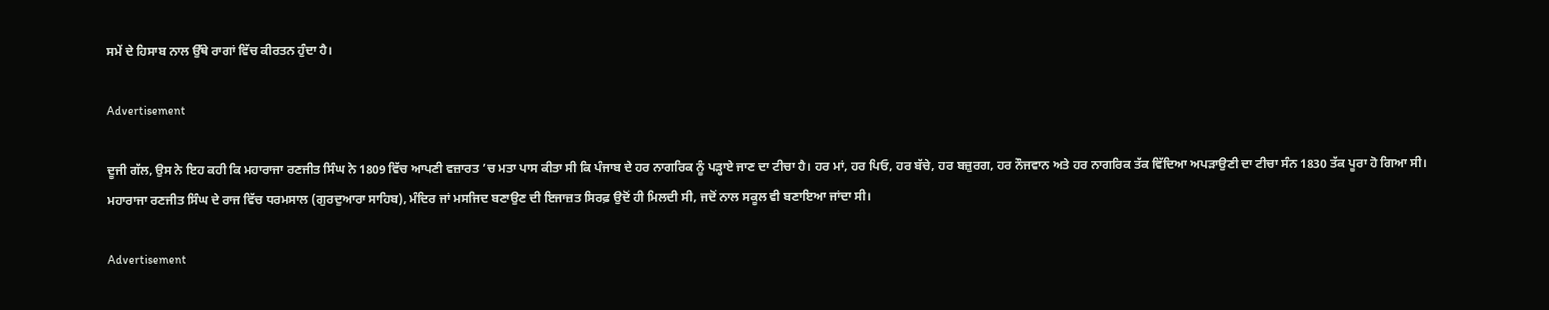ਸਮੇਂ ਦੇ ਹਿਸਾਬ ਨਾਲ ਉੱਥੇ ਰਾਗਾਂ ਵਿੱਚ ਕੀਰਤਨ ਹੁੰਦਾ ਹੈ।

Advertisement

ਦੂਜੀ ਗੱਲ, ਉਸ ਨੇ ਇਹ ਕਹੀ ਕਿ ਮਹਾਰਾਜਾ ਰਣਜੀਤ ਸਿੰਘ ਨੇ 1809 ਵਿੱਚ ਆਪਣੀ ਵਜ਼ਾਰਤ ’ਚ ਮਤਾ ਪਾਸ ਕੀਤਾ ਸੀ ਕਿ ਪੰਜਾਬ ਦੇ ਹਰ ਨਾਗਰਿਕ ਨੂੰ ਪੜ੍ਹਾਏ ਜਾਣ ਦਾ ਟੀਚਾ ਹੈ। ਹਰ ਮਾਂ, ਹਰ ਪਿਓ, ਹਰ ਬੱਚੇ, ਹਰ ਬਜ਼ੁਰਗ, ਹਰ ਨੌਜਵਾਨ ਅਤੇ ਹਰ ਨਾਗਰਿਕ ਤੱਕ ਵਿੱਦਿਆ ਅਪੜਾਉਣੀ ਦਾ ਟੀਚਾ ਸੰਨ 1830 ਤੱਕ ਪੂਰਾ ਹੋ ਗਿਆ ਸੀ। ਮਹਾਰਾਜਾ ਰਣਜੀਤ ਸਿੰਘ ਦੇ ਰਾਜ ਵਿੱਚ ਧਰਮਸਾਲ (ਗੁਰਦੁਆਰਾ ਸਾਹਿਬ), ਮੰਦਿਰ ਜਾਂ ਮਸਜਿਦ ਬਣਾਉਣ ਦੀ ਇਜਾਜ਼ਤ ਸਿਰਫ਼ ਉਦੋਂ ਹੀ ਮਿਲਦੀ ਸੀ, ਜਦੋਂ ਨਾਲ ਸਕੂਲ ਵੀ ਬਣਾਇਆ ਜਾਂਦਾ ਸੀ।

Advertisement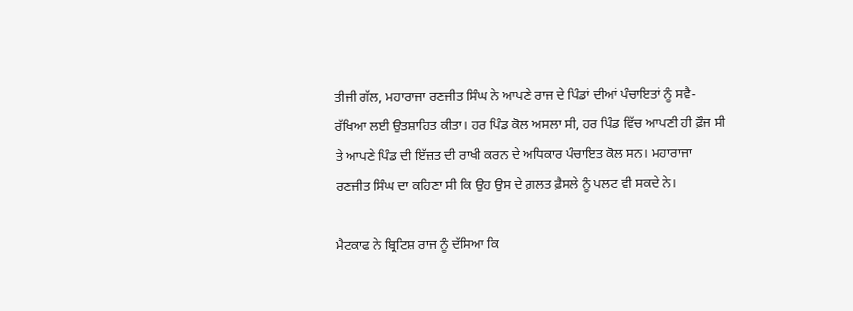ਤੀਜੀ ਗੱਲ, ਮਹਾਰਾਜਾ ਰਣਜੀਤ ਸਿੰਘ ਨੇ ਆਪਣੇ ਰਾਜ ਦੇ ਪਿੰਡਾਂ ਦੀਆਂ ਪੰਚਾਇਤਾਂ ਨੂੰ ਸਵੈ-ਰੱਖਿਆ ਲਈ ਉਤਸ਼ਾਹਿਤ ਕੀਤਾ। ਹਰ ਪਿੰਡ ਕੋਲ ਅਸਲਾ ਸੀ, ਹਰ ਪਿੰਡ ਵਿੱਚ ਆਪਣੀ ਹੀ ਫ਼ੌਜ ਸੀ ਤੇ ਆਪਣੇ ਪਿੰਡ ਦੀ ਇੱਜ਼ਤ ਦੀ ਰਾਖੀ ਕਰਨ ਦੇ ਅਧਿਕਾਰ ਪੰਚਾਇਤ ਕੋਲ ਸਨ। ਮਹਾਰਾਜਾ ਰਣਜੀਤ ਸਿੰਘ ਦਾ ਕਹਿਣਾ ਸੀ ਕਿ ਉਹ ਉਸ ਦੇ ਗ਼ਲਤ ਫ਼ੈਸਲੇ ਨੂੰ ਪਲਟ ਵੀ ਸਕਦੇ ਨੇ।

ਮੈਟਕਾਫ ਨੇ ਬ੍ਰਿਟਿਸ਼ ਰਾਜ ਨੂੰ ਦੱਸਿਆ ਕਿ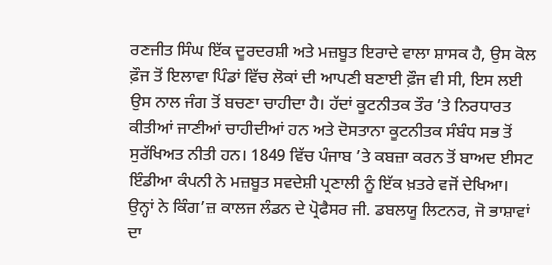ਰਣਜੀਤ ਸਿੰਘ ਇੱਕ ਦੂਰਦਰਸ਼ੀ ਅਤੇ ਮਜ਼ਬੂਤ ਇਰਾਦੇ ਵਾਲਾ ਸ਼ਾਸਕ ਹੈ, ਉਸ ਕੋਲ ਫ਼ੌਜ ਤੋਂ ਇਲਾਵਾ ਪਿੰਡਾਂ ਵਿੱਚ ਲੋਕਾਂ ਦੀ ਆਪਣੀ ਬਣਾਈ ਫ਼ੌਜ ਵੀ ਸੀ, ਇਸ ਲਈ ਉਸ ਨਾਲ ਜੰਗ ਤੋਂ ਬਚਣਾ ਚਾਹੀਦਾ ਹੈ। ਹੱਦਾਂ ਕੂਟਨੀਤਕ ਤੌਰ ’ਤੇ ਨਿਰਧਾਰਤ ਕੀਤੀਆਂ ਜਾਣੀਆਂ ਚਾਹੀਦੀਆਂ ਹਨ ਅਤੇ ਦੋਸਤਾਨਾ ਕੂਟਨੀਤਕ ਸੰਬੰਧ ਸਭ ਤੋਂ ਸੁਰੱਖਿਅਤ ਨੀਤੀ ਹਨ। 1849 ਵਿੱਚ ਪੰਜਾਬ ’ਤੇ ਕਬਜ਼ਾ ਕਰਨ ਤੋਂ ਬਾਅਦ ਈਸਟ ਇੰਡੀਆ ਕੰਪਨੀ ਨੇ ਮਜ਼ਬੂਤ ਸਵਦੇਸ਼ੀ ਪ੍ਰਣਾਲੀ ਨੂੰ ਇੱਕ ਖ਼ਤਰੇ ਵਜੋਂ ਦੇਖਿਆ। ਉਨ੍ਹਾਂ ਨੇ ਕਿੰਗ’ਜ਼ ਕਾਲਜ ਲੰਡਨ ਦੇ ਪ੍ਰੋਫੈਸਰ ਜੀ. ਡਬਲਯੂ ਲਿਟਨਰ, ਜੋ ਭਾਸ਼ਾਵਾਂ ਦਾ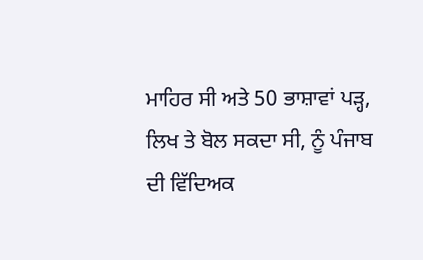ਮਾਹਿਰ ਸੀ ਅਤੇ 50 ਭਾਸ਼ਾਵਾਂ ਪੜ੍ਹ, ਲਿਖ ਤੇ ਬੋਲ ਸਕਦਾ ਸੀ, ਨੂੰ ਪੰਜਾਬ ਦੀ ਵਿੱਦਿਅਕ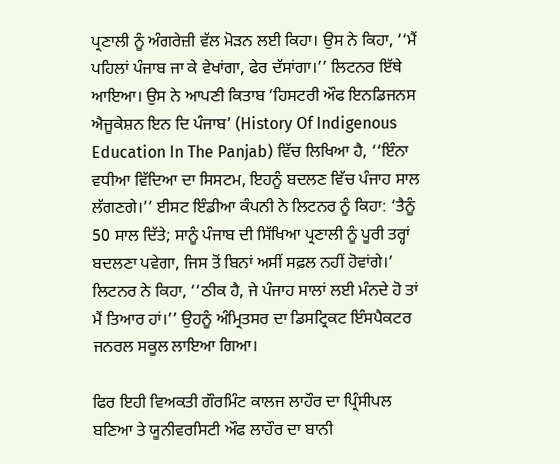ਪ੍ਰਣਾਲੀ ਨੂੰ ਅੰਗਰੇਜ਼ੀ ਵੱਲ ਮੋੜਨ ਲਈ ਕਿਹਾ। ਉਸ ਨੇ ਕਿਹਾ, ‘‘ਮੈਂ ਪਹਿਲਾਂ ਪੰਜਾਬ ਜਾ ਕੇ ਵੇਖਾਂਗਾ, ਫੇਰ ਦੱਸਾਂਗਾ।’’ ਲਿਟਨਰ ਇੱਥੇ ਆਇਆ। ਉਸ ਨੇ ਆਪਣੀ ਕਿਤਾਬ ‘ਹਿਸਟਰੀ ਔਫ ਇਨਡਿਜਨਸ ਐਜੂਕੇਸ਼ਨ ਇਨ ਦਿ ਪੰਜਾਬ’ (History Of Indigenous Education In The Panjab) ਵਿੱਚ ਲਿਖਿਆ ਹੈ, ‘‘ਇੰਨਾ ਵਧੀਆ ਵਿੱਦਿਆ ਦਾ ਸਿਸਟਮ, ਇਹਨੂੰ ਬਦਲਣ ਵਿੱਚ ਪੰਜਾਹ ਸਾਲ ਲੱਗਣਗੇ।’’ ਈਸਟ ਇੰਡੀਆ ਕੰਪਨੀ ਨੇ ਲਿਟਨਰ ਨੂੰ ਕਿਹਾ: ‘ਤੈਨੂੰ 50 ਸਾਲ ਦਿੱਤੇ; ਸਾਨੂੰ ਪੰਜਾਬ ਦੀ ਸਿੱਖਿਆ ਪ੍ਰਣਾਲੀ ਨੂੰ ਪੂਰੀ ਤਰ੍ਹਾਂ ਬਦਲਣਾ ਪਵੇਗਾ, ਜਿਸ ਤੋਂ ਬਿਨਾਂ ਅਸੀਂ ਸਫ਼ਲ ਨਹੀਂ ਹੋਵਾਂਗੇ।’ ਲਿਟਨਰ ਨੇ ਕਿਹਾ, ‘‘ਠੀਕ ਹੈ, ਜੇ ਪੰਜਾਹ ਸਾਲਾਂ ਲਈ ਮੰਨਦੇ ਹੋ ਤਾਂ ਮੈਂ ਤਿਆਰ ਹਾਂ।’’ ਉਹਨੂੰ ਅੰਮ੍ਰਿਤਸਰ ਦਾ ਡਿਸਟ੍ਰਿਕਟ ਇੰਸਪੈਕਟਰ ਜਨਰਲ ਸਕੂਲ ਲਾਇਆ ਗਿਆ।

ਫਿਰ ਇਹੀ ਵਿਅਕਤੀ ਗੌਰਮਿੰਟ ਕਾਲਜ ਲਾਹੌਰ ਦਾ ਪ੍ਰਿੰਸੀਪਲ ਬਣਿਆ ਤੇ ਯੂਨੀਵਰਸਿਟੀ ਔਫ ਲਾਹੌਰ ਦਾ ਬਾਨੀ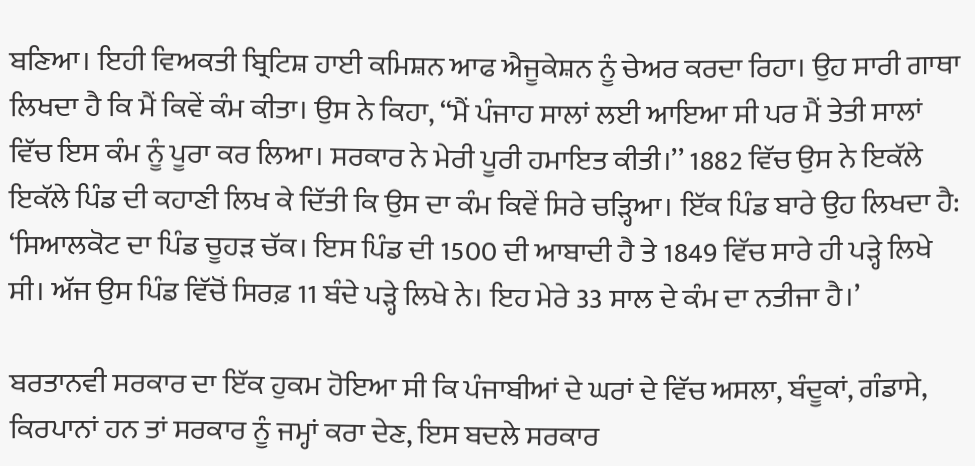ਬਣਿਆ। ਇਹੀ ਵਿਅਕਤੀ ਬ੍ਰਿਟਿਸ਼ ਹਾਈ ਕਮਿਸ਼ਨ ਆਫ ਐਜੂਕੇਸ਼ਨ ਨੂੰ ਚੇਅਰ ਕਰਦਾ ਰਿਹਾ। ਉਹ ਸਾਰੀ ਗਾਥਾ ਲਿਖਦਾ ਹੈ ਕਿ ਮੈਂ ਕਿਵੇਂ ਕੰਮ ਕੀਤਾ। ਉਸ ਨੇ ਕਿਹਾ, ‘‘ਮੈਂ ਪੰਜਾਹ ਸਾਲਾਂ ਲਈ ਆਇਆ ਸੀ ਪਰ ਮੈਂ ਤੇਤੀ ਸਾਲਾਂ ਵਿੱਚ ਇਸ ਕੰਮ ਨੂੰ ਪੂਰਾ ਕਰ ਲਿਆ। ਸਰਕਾਰ ਨੇ ਮੇਰੀ ਪੂਰੀ ਹਮਾਇਤ ਕੀਤੀ।’’ 1882 ਵਿੱਚ ਉਸ ਨੇ ਇਕੱਲੇ ਇਕੱਲੇ ਪਿੰਡ ਦੀ ਕਹਾਣੀ ਲਿਖ ਕੇ ਦਿੱਤੀ ਕਿ ਉਸ ਦਾ ਕੰਮ ਕਿਵੇਂ ਸਿਰੇ ਚੜ੍ਹਿਆ। ਇੱਕ ਪਿੰਡ ਬਾਰੇ ਉਹ ਲਿਖਦਾ ਹੈ: ‘ਸਿਆਲਕੋਟ ਦਾ ਪਿੰਡ ਚੂਹੜ ਚੱਕ। ਇਸ ਪਿੰਡ ਦੀ 1500 ਦੀ ਆਬਾਦੀ ਹੈ ਤੇ 1849 ਵਿੱਚ ਸਾਰੇ ਹੀ ਪੜ੍ਹੇ ਲਿਖੇ ਸੀ। ਅੱਜ ਉਸ ਪਿੰਡ ਵਿੱਚੋਂ ਸਿਰਫ਼ 11 ਬੰਦੇ ਪੜ੍ਹੇ ਲਿਖੇ ਨੇ। ਇਹ ਮੇਰੇ 33 ਸਾਲ ਦੇ ਕੰਮ ਦਾ ਨਤੀਜਾ ਹੈ।’

ਬਰਤਾਨਵੀ ਸਰਕਾਰ ਦਾ ਇੱਕ ਹੁਕਮ ਹੋਇਆ ਸੀ ਕਿ ਪੰਜਾਬੀਆਂ ਦੇ ਘਰਾਂ ਦੇ ਵਿੱਚ ਅਸਲਾ, ਬੰਦੂਕਾਂ, ਗੰਡਾਸੇ, ਕਿਰਪਾਨਾਂ ਹਨ ਤਾਂ ਸਰਕਾਰ ਨੂੰ ਜਮ੍ਹਾਂ ਕਰਾ ਦੇਣ, ਇਸ ਬਦਲੇ ਸਰਕਾਰ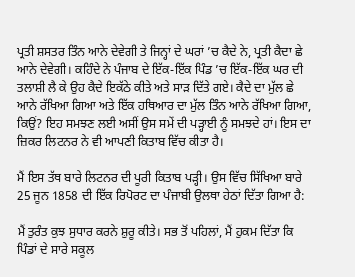ਪ੍ਰਤੀ ਸ਼ਸਤਰ ਤਿੰਨ ਆਨੇ ਦੇਵੇਗੀ ਤੇ ਜਿਨ੍ਹਾਂ ਦੇ ਘਰਾਂ ’ਚ ਕੈਦੇ ਨੇ, ਪ੍ਰਤੀ ਕੈਦਾ ਛੇ ਆਨੇ ਦੇਵੇਗੀ। ਕਹਿੰਦੇ ਨੇ ਪੰਜਾਬ ਦੇ ਇੱਕ-ਇੱਕ ਪਿੰਡ ’ਚ ਇੱਕ-ਇੱਕ ਘਰ ਦੀ ਤਲਾਸ਼ੀ ਲੈ ਕੇ ਉਹ ਕੈਦੇ ਇਕੱਠੇ ਕੀਤੇ ਅਤੇ ਸਾੜ ਦਿੱਤੇ ਗਏ। ਕੈਦੇ ਦਾ ਮੁੱਲ ਛੇ ਆਨੇ ਰੱਖਿਆ ਗਿਆ ਅਤੇ ਇੱਕ ਹਥਿਆਰ ਦਾ ਮੁੱਲ ਤਿੰਨ ਆਨੇ ਰੱਖਿਆ ਗਿਆ, ਕਿਉਂ? ਇਹ ਸਮਝਣ ਲਈ ਅਸੀਂ ਉਸ ਸਮੇਂ ਦੀ ਪੜ੍ਹਾਈ ਨੂੰ ਸਮਝਦੇ ਹਾਂ। ਇਸ ਦਾ ਜ਼ਿਕਰ ਲਿਟਨਰ ਨੇ ਵੀ ਆਪਣੀ ਕਿਤਾਬ ਵਿੱਚ ਕੀਤਾ ਹੈ।

ਮੈਂ ਇਸ ਤੱਥ ਬਾਰੇ ਲਿਟਨਰ ਦੀ ਪੂਰੀ ਕਿਤਾਬ ਪੜ੍ਹੀ। ਉਸ ਵਿੱਚ ਸਿੱਖਿਆ ਬਾਰੇ 25 ਜੂਨ 1858 ਦੀ ਇੱਕ ਰਿਪੋਰਟ ਦਾ ਪੰਜਾਬੀ ਉਲਥਾ ਹੇਠਾਂ ਦਿੱਤਾ ਗਿਆ ਹੈ:

ਮੈਂ ਤੁਰੰਤ ਕੁਝ ਸੁਧਾਰ ਕਰਨੇ ਸ਼ੁਰੂ ਕੀਤੇ। ਸਭ ਤੋਂ ਪਹਿਲਾਂ, ਮੈਂ ਹੁਕਮ ਦਿੱਤਾ ਕਿ ਪਿੰਡਾਂ ਦੇ ਸਾਰੇ ਸਕੂਲ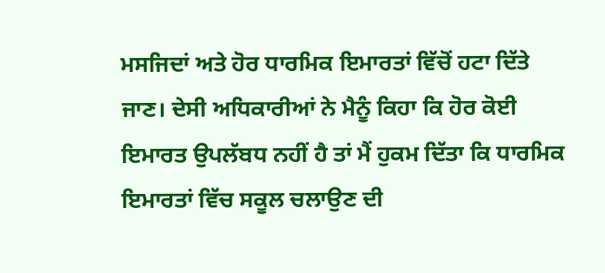ਮਸਜਿਦਾਂ ਅਤੇ ਹੋਰ ਧਾਰਮਿਕ ਇਮਾਰਤਾਂ ਵਿੱਚੋਂ ਹਟਾ ਦਿੱਤੇ ਜਾਣ। ਦੇਸੀ ਅਧਿਕਾਰੀਆਂ ਨੇ ਮੈਨੂੰ ਕਿਹਾ ਕਿ ਹੋਰ ਕੋਈ ਇਮਾਰਤ ਉਪਲੱਬਧ ਨਹੀਂ ਹੈ ਤਾਂ ਮੈਂ ਹੁਕਮ ਦਿੱਤਾ ਕਿ ਧਾਰਮਿਕ ਇਮਾਰਤਾਂ ਵਿੱਚ ਸਕੂਲ ਚਲਾਉਣ ਦੀ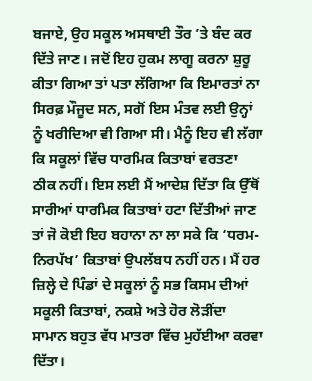ਬਜਾਏ, ਉਹ ਸਕੂਲ ਅਸਥਾਈ ਤੌਰ ’ਤੇ ਬੰਦ ਕਰ ਦਿੱਤੇ ਜਾਣ। ਜਦੋਂ ਇਹ ਹੁਕਮ ਲਾਗੂ ਕਰਨਾ ਸ਼ੁਰੂ ਕੀਤਾ ਗਿਆ ਤਾਂ ਪਤਾ ਲੱਗਿਆ ਕਿ ਇਮਾਰਤਾਂ ਨਾ ਸਿਰਫ਼ ਮੌਜੂਦ ਸਨ, ਸਗੋਂ ਇਸ ਮੰਤਵ ਲਈ ਉਨ੍ਹਾਂ ਨੂੰ ਖਰੀਦਿਆ ਵੀ ਗਿਆ ਸੀ। ਮੈਨੂੰ ਇਹ ਵੀ ਲੱਗਾ ਕਿ ਸਕੂਲਾਂ ਵਿੱਚ ਧਾਰਮਿਕ ਕਿਤਾਬਾਂ ਵਰਤਣਾ ਠੀਕ ਨਹੀਂ। ਇਸ ਲਈ ਮੈਂ ਆਦੇਸ਼ ਦਿੱਤਾ ਕਿ ਉੱਥੋਂ ਸਾਰੀਆਂ ਧਾਰਮਿਕ ਕਿਤਾਬਾਂ ਹਟਾ ਦਿੱਤੀਆਂ ਜਾਣ ਤਾਂ ਜੋ ਕੋਈ ਇਹ ਬਹਾਨਾ ਨਾ ਲਾ ਸਕੇ ਕਿ ‘ਧਰਮ-ਨਿਰਪੱਖ’ ਕਿਤਾਬਾਂ ਉਪਲੱਬਧ ਨਹੀਂ ਹਨ। ਮੈਂ ਹਰ ਜ਼ਿਲ੍ਹੇ ਦੇ ਪਿੰਡਾਂ ਦੇ ਸਕੂਲਾਂ ਨੂੰ ਸਭ ਕਿਸਮ ਦੀਆਂ ਸਕੂਲੀ ਕਿਤਾਬਾਂ, ਨਕਸ਼ੇ ਅਤੇ ਹੋਰ ਲੋੜੀਂਦਾ ਸਾਮਾਨ ਬਹੁਤ ਵੱਧ ਮਾਤਰਾ ਵਿੱਚ ਮੁਹੱਈਆ ਕਰਵਾ ਦਿੱਤਾ।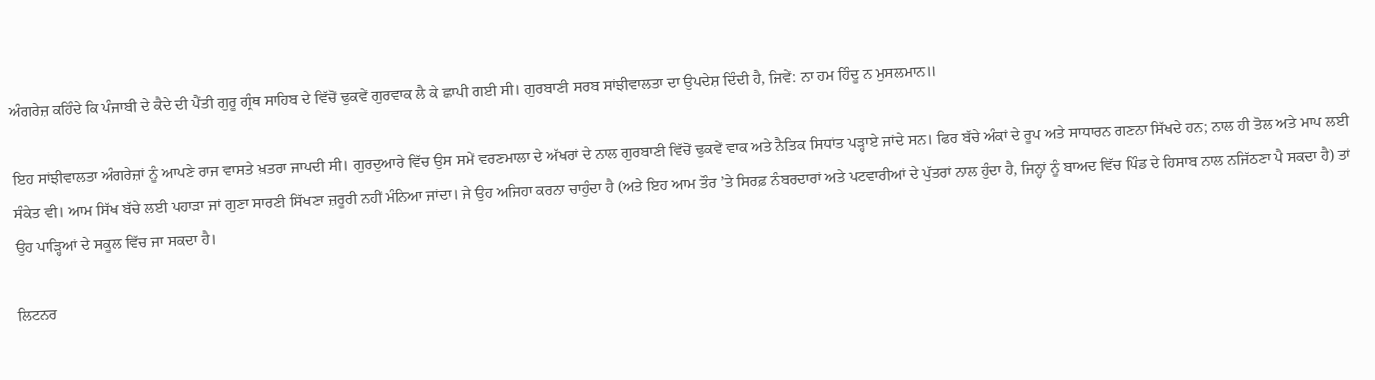ਅੰਗਰੇਜ਼ ਕਹਿੰਦੇ ਕਿ ਪੰਜਾਬੀ ਦੇ ਕੈਦੇ ਦੀ ਪੈਂਤੀ ਗੁਰੂ ਗ੍ਰੰਥ ਸਾਹਿਬ ਦੇ ਵਿੱਚੋਂ ਢੁਕਵੇਂ ਗੁਰਵਾਕ ਲੈ ਕੇ ਛਾਪੀ ਗਈ ਸੀ। ਗੁਰਬਾਣੀ ਸਰਬ ਸਾਂਝੀਵਾਲਤਾ ਦਾ ਉਪਦੇਸ਼ ਦਿੰਦੀ ਹੈ, ਜਿਵੇਂ: ਨਾ ਹਮ ਹਿੰਦੂ ਨ ਮੁਸਲਮਾਨ॥

ਇਹ ਸਾਂਝੀਵਾਲਤਾ ਅੰਗਰੇਜ਼ਾਂ ਨੂੰ ਆਪਣੇ ਰਾਜ ਵਾਸਤੇ ਖ਼ਤਰਾ ਜਾਪਦੀ ਸੀ। ਗੁਰਦੁਆਰੇ ਵਿੱਚ ਉਸ ਸਮੇਂ ਵਰਣਮਾਲਾ ਦੇ ਅੱਖਰਾਂ ਦੇ ਨਾਲ ਗੁਰਬਾਣੀ ਵਿੱਚੋਂ ਢੁਕਵੇਂ ਵਾਕ ਅਤੇ ਨੈਤਿਕ ਸਿਧਾਂਤ ਪੜ੍ਹਾਏ ਜਾਂਦੇ ਸਨ। ਫਿਰ ਬੱਚੇ ਅੰਕਾਂ ਦੇ ਰੂਪ ਅਤੇ ਸਾਧਾਰਨ ਗਣਨਾ ਸਿੱਖਦੇ ਹਨ; ਨਾਲ ਹੀ ਤੋਲ ਅਤੇ ਮਾਪ ਲਈ ਸੰਕੇਤ ਵੀ। ਆਮ ਸਿੱਖ ਬੱਚੇ ਲਈ ਪਹਾੜਾ ਜਾਂ ਗੁਣਾ ਸਾਰਣੀ ਸਿੱਖਣਾ ਜ਼ਰੂਰੀ ਨਹੀਂ ਮੰਨਿਆ ਜਾਂਦਾ। ਜੇ ਉਹ ਅਜਿਹਾ ਕਰਨਾ ਚਾਹੁੰਦਾ ਹੈ (ਅਤੇ ਇਹ ਆਮ ਤੌਰ ’ਤੇ ਸਿਰਫ਼ ਨੰਬਰਦਾਰਾਂ ਅਤੇ ਪਟਵਾਰੀਆਂ ਦੇ ਪੁੱਤਰਾਂ ਨਾਲ ਹੁੰਦਾ ਹੈ, ਜਿਨ੍ਹਾਂ ਨੂੰ ਬਾਅਦ ਵਿੱਚ ਪਿੰਡ ਦੇ ਹਿਸਾਬ ਨਾਲ ਨਜਿੱਠਣਾ ਪੈ ਸਕਦਾ ਹੈ) ਤਾਂ ਉਹ ਪਾੜ੍ਹਿਆਂ ਦੇ ਸਕੂਲ ਵਿੱਚ ਜਾ ਸਕਦਾ ਹੈ।

ਲਿਟਨਰ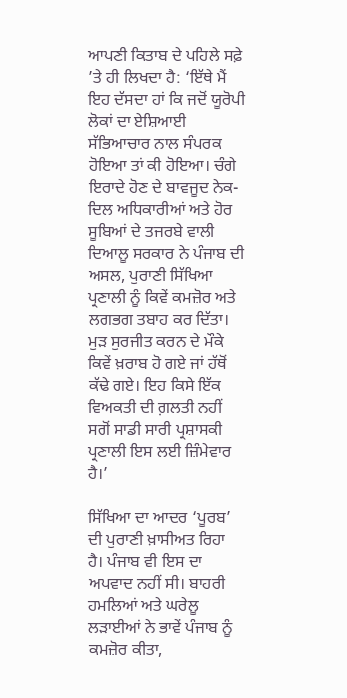ਆਪਣੀ ਕਿਤਾਬ ਦੇ ਪਹਿਲੇ ਸਫ਼ੇ ’ਤੇ ਹੀ ਲਿਖਦਾ ਹੈ: ‘ਇੱਥੇ ਮੈਂ ਇਹ ਦੱਸਦਾ ਹਾਂ ਕਿ ਜਦੋਂ ਯੂਰੋਪੀ ਲੋਕਾਂ ਦਾ ਏਸ਼ਿਆਈ ਸੱਭਿਆਚਾਰ ਨਾਲ ਸੰਪਰਕ ਹੋਇਆ ਤਾਂ ਕੀ ਹੋਇਆ। ਚੰਗੇ ਇਰਾਦੇ ਹੋਣ ਦੇ ਬਾਵਜੂਦ ਨੇਕ-ਦਿਲ ਅਧਿਕਾਰੀਆਂ ਅਤੇ ਹੋਰ ਸੂਬਿਆਂ ਦੇ ਤਜਰਬੇ ਵਾਲੀ ਦਿਆਲੂ ਸਰਕਾਰ ਨੇ ਪੰਜਾਬ ਦੀ ਅਸਲ, ਪੁਰਾਣੀ ਸਿੱਖਿਆ ਪ੍ਰਣਾਲੀ ਨੂੰ ਕਿਵੇਂ ਕਮਜ਼ੋਰ ਅਤੇ ਲਗਭਗ ਤਬਾਹ ਕਰ ਦਿੱਤਾ। ਮੁੜ ਸੁਰਜੀਤ ਕਰਨ ਦੇ ਮੌਕੇ ਕਿਵੇਂ ਖ਼ਰਾਬ ਹੋ ਗਏ ਜਾਂ ਹੱਥੋਂ ਕੱਢੇ ਗਏ। ਇਹ ਕਿਸੇ ਇੱਕ ਵਿਅਕਤੀ ਦੀ ਗ਼ਲਤੀ ਨਹੀਂ ਸਗੋਂ ਸਾਡੀ ਸਾਰੀ ਪ੍ਰਸ਼ਾਸਕੀ ਪ੍ਰਣਾਲੀ ਇਸ ਲਈ ਜ਼ਿੰਮੇਵਾਰ ਹੈ।’

ਸਿੱਖਿਆ ਦਾ ਆਦਰ ‘ਪੂਰਬ’ ਦੀ ਪੁਰਾਣੀ ਖ਼ਾਸੀਅਤ ਰਿਹਾ ਹੈ। ਪੰਜਾਬ ਵੀ ਇਸ ਦਾ ਅਪਵਾਦ ਨਹੀਂ ਸੀ। ਬਾਹਰੀ ਹਮਲਿਆਂ ਅਤੇ ਘਰੇਲੂ ਲੜਾਈਆਂ ਨੇ ਭਾਵੇਂ ਪੰਜਾਬ ਨੂੰ ਕਮਜ਼ੋਰ ਕੀਤਾ,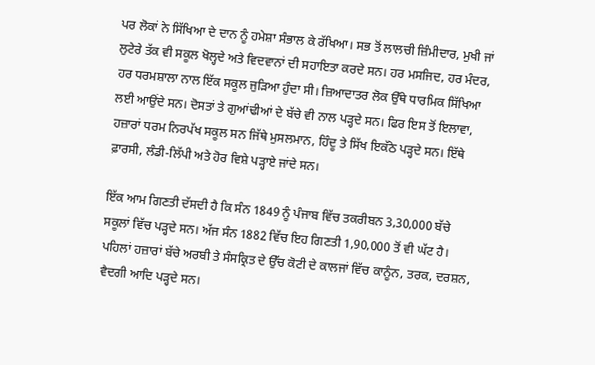ਪਰ ਲੋਕਾਂ ਨੇ ਸਿੱਖਿਆ ਦੇ ਦਾਨ ਨੂੰ ਹਮੇਸ਼ਾ ਸੰਭਾਲ ਕੇ ਰੱਖਿਆ। ਸਭ ਤੋਂ ਲਾਲਚੀ ਜ਼ਿੰਮੀਦਾਰ, ਮੁਖੀ ਜਾਂ ਲੁਟੇਰੇ ਤੱਕ ਵੀ ਸਕੂਲ ਖੋਲ੍ਹਦੇ ਅਤੇ ਵਿਦਵਾਨਾਂ ਦੀ ਸਹਾਇਤਾ ਕਰਦੇ ਸਨ। ਹਰ ਮਸਜਿਦ, ਹਰ ਮੰਦਰ, ਹਰ ਧਰਮਸ਼ਾਲਾ ਨਾਲ ਇੱਕ ਸਕੂਲ ਜੁੜਿਆ ਹੁੰਦਾ ਸੀ। ਜ਼ਿਆਦਾਤਰ ਲੋਕ ਉੱਥੇ ਧਾਰਮਿਕ ਸਿੱਖਿਆ ਲਈ ਆਉਂਦੇ ਸਨ। ਦੋਸਤਾਂ ਤੇ ਗੁਆਂਢੀਆਂ ਦੇ ਬੱਚੇ ਵੀ ਨਾਲ ਪੜ੍ਹਦੇ ਸਨ। ਫਿਰ ਇਸ ਤੋਂ ਇਲਾਵਾ, ਹਜ਼ਾਰਾਂ ਧਰਮ ਨਿਰਪੱਖ ਸਕੂਲ ਸਨ ਜਿੱਥੇ ਮੁਸਲਮਾਨ, ਹਿੰਦੂ ਤੇ ਸਿੱਖ ਇਕੱਠੇ ਪੜ੍ਹਦੇ ਸਨ। ਇੱਥੇ ਫ਼ਾਰਸੀ, ਲੰਡੀ-ਲਿੱਪੀ ਅਤੇ ਹੋਰ ਵਿਸ਼ੇ ਪੜ੍ਹਾਏ ਜਾਂਦੇ ਸਨ।

ਇੱਕ ਆਮ ਗਿਣਤੀ ਦੱਸਦੀ ਹੈ ਕਿ ਸੰਨ 1849 ਨੂੰ ਪੰਜਾਬ ਵਿੱਚ ਤਕਰੀਬਨ 3,30,000 ਬੱਚੇ ਸਕੂਲਾਂ ਵਿੱਚ ਪੜ੍ਹਦੇ ਸਨ। ਅੱਜ ਸੰਨ 1882 ਵਿੱਚ ਇਹ ਗਿਣਤੀ 1,90,000 ਤੋਂ ਵੀ ਘੱਟ ਹੈ। ਪਹਿਲਾਂ ਹਜ਼ਾਰਾਂ ਬੱਚੇ ਅਰਬੀ ਤੇ ਸੰਸਕ੍ਰਿਤ ਦੇ ਉੱਚ ਕੋਟੀ ਦੇ ਕਾਲਜਾਂ ਵਿੱਚ ਕਾਨੂੰਨ, ਤਰਕ, ਦਰਸ਼ਨ, ਵੈਦਗੀ ਆਦਿ ਪੜ੍ਹਦੇ ਸਨ।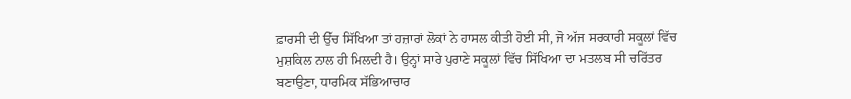ਫ਼ਾਰਸੀ ਦੀ ਉੱਚ ਸਿੱਖਿਆ ਤਾਂ ਹਜ਼ਾਰਾਂ ਲੋਕਾਂ ਨੇ ਹਾਸਲ ਕੀਤੀ ਹੋਈ ਸੀ, ਜੋ ਅੱਜ ਸਰਕਾਰੀ ਸਕੂਲਾਂ ਵਿੱਚ ਮੁਸ਼ਕਿਲ ਨਾਲ ਹੀ ਮਿਲਦੀ ਹੈ। ਉਨ੍ਹਾਂ ਸਾਰੇ ਪੁਰਾਣੇ ਸਕੂਲਾਂ ਵਿੱਚ ਸਿੱਖਿਆ ਦਾ ਮਤਲਬ ਸੀ ਚਰਿੱਤਰ ਬਣਾਉਣਾ, ਧਾਰਮਿਕ ਸੱਭਿਆਚਾਰ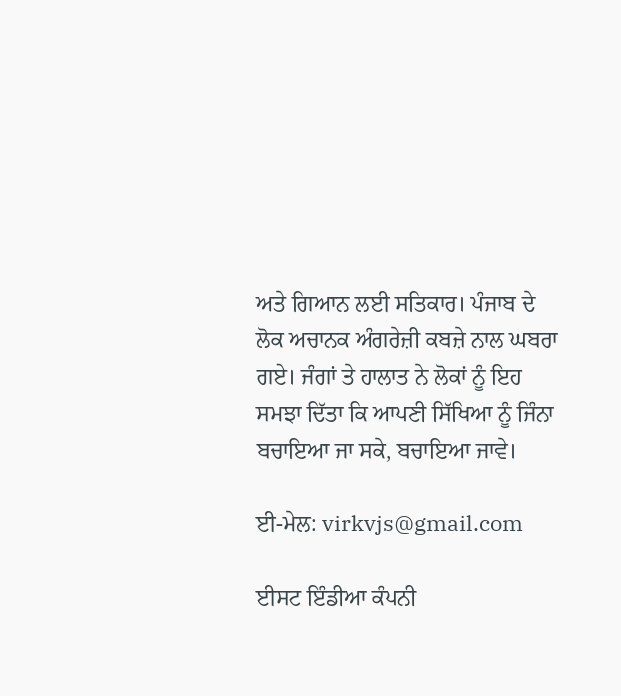ਅਤੇ ਗਿਆਨ ਲਈ ਸਤਿਕਾਰ। ਪੰਜਾਬ ਦੇ ਲੋਕ ਅਚਾਨਕ ਅੰਗਰੇਜ਼ੀ ਕਬਜ਼ੇ ਨਾਲ ਘਬਰਾ ਗਏ। ਜੰਗਾਂ ਤੇ ਹਾਲਾਤ ਨੇ ਲੋਕਾਂ ਨੂੰ ਇਹ ਸਮਝਾ ਦਿੱਤਾ ਕਿ ਆਪਣੀ ਸਿੱਖਿਆ ਨੂੰ ਜਿੰਨਾ ਬਚਾਇਆ ਜਾ ਸਕੇ, ਬਚਾਇਆ ਜਾਵੇ।

ਈ-ਮੇਲ: virkvjs@gmail.com

ਈਸਟ ਇੰਡੀਆ ਕੰਪਨੀ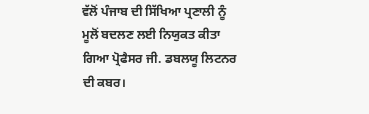ਵੱਲੋਂ ਪੰਜਾਬ ਦੀ ਸਿੱਖਿਆ ਪ੍ਰਣਾਲੀ ਨੂੰ ਮੂਲੋਂ ਬਦਲਣ ਲਈ ਨਿਯੁਕਤ ਕੀਤਾ ਗਿਆ ਪ੍ਰੋਫੈਸਰ ਜੀ. ਡਬਲਯੂ ਲਿਟਨਰ  ਦੀ ਕਬਰ।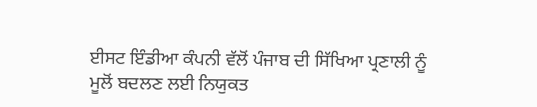ਈਸਟ ਇੰਡੀਆ ਕੰਪਨੀ ਵੱਲੋਂ ਪੰਜਾਬ ਦੀ ਸਿੱਖਿਆ ਪ੍ਰਣਾਲੀ ਨੂੰ ਮੂਲੋਂ ਬਦਲਣ ਲਈ ਨਿਯੁਕਤ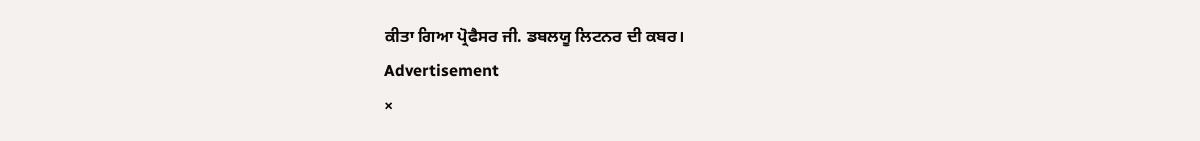ਕੀਤਾ ਗਿਆ ਪ੍ਰੋਫੈਸਰ ਜੀ. ਡਬਲਯੂ ਲਿਟਨਰ ਦੀ ਕਬਰ।
Advertisement
×